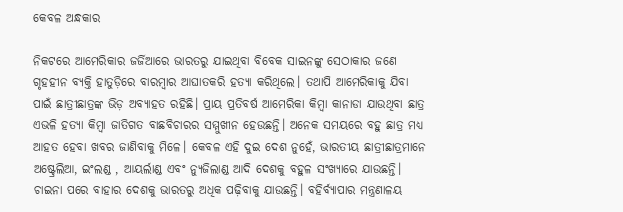କେବଳ ଅନ୍ଧକାର

ନିକଟରେ ଆମେରିକାର ଜର୍ଜିଆରେ ଭାରତରୁ ଯାଇଥିବା ବିବେକ ସାଇନଙ୍କୁ ସେଠାକାର ଜଣେ ଗୃହହୀନ ବ୍ୟକ୍ତି ହାତୁଡ଼ିରେ ବାରମ୍ବାର ଆଘାତକରି ହତ୍ୟା କରିଥିଲେ। ତଥାପି ଆମେରିକାକୁ ଯିବା ପାଇଁ ଛାତ୍ରୀଛାତ୍ରଙ୍କ ଭିଡ଼ ଅବ୍ୟାହତ ରହିଛି। ପ୍ରାୟ ପ୍ରତିବର୍ଷ ଆମେରିକା କିମ୍ବା କାନାଡା ଯାଉଥିବା ଛାତ୍ର ଏଭଳି ହତ୍ୟା କିମ୍ବା ଜାତିଗତ ବାଛବିଚାରର ସମ୍ମୁଖୀନ ହେଉଛନ୍ତି। ଅନେକ ସମୟରେ ବହୁ ଛାତ୍ର ମଧ୍ୟ ଆହତ ହେବା ଖବର ଜାଣିବାକୁ ମିଳେ। କେବଳ ଏହି ଦୁଇ ଦେଶ ନୁହେଁ, ଭାରତୀୟ ଛାତ୍ରୀଛାତ୍ରମାନେ ଅଷ୍ଟ୍ରେଲିଆ, ଇଂଲଣ୍ଡ , ଆୟର୍ଲାଣ୍ଡ ଏବଂ ନ୍ୟୁଜିଲାଣ୍ଡ ଆଦି ଦେଶକୁ ବହୁଳ ସଂଖ୍ୟାରେ ଯାଉଛନ୍ତି। ଚାଇନା ପରେ ବାହାର ଦେଶକୁ ଭାରତରୁ ଅଧିକ ପଢ଼ିବାକୁ ଯାଉଛନ୍ତି। ବହିର୍ବ୍ୟାପାର ମନ୍ତ୍ରଣାଳୟ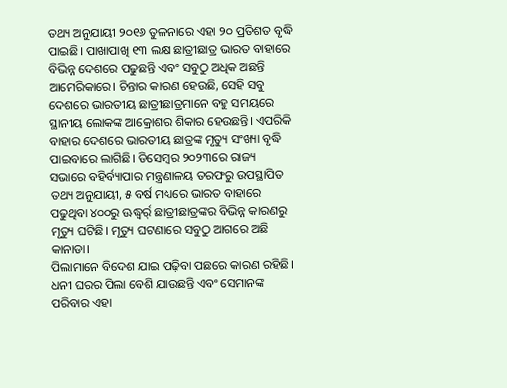ତଥ୍ୟ ଅନୁଯାୟୀ ୨୦୧୬ ତୁଳନାରେ ଏହା ୨୦ ପ୍ରତିଶତ ବୃଦ୍ଧି ପାଇଛି। ପାଖାପାଖି ୧୩ ଲକ୍ଷ ଛାତ୍ରୀଛାତ୍ର ଭାରତ ବାହାରେ ବିଭିନ୍ନ ଦେଶରେ ପଢୁଛନ୍ତି ଏବଂ ସବୁଠୁ ଅଧିକ ଅଛନ୍ତି ଆମେରିକାରେ। ଚିନ୍ତାର କାରଣ ହେଉଛି, ସେହି ସବୁ ଦେଶରେ ଭାରତୀୟ ଛାତ୍ରୀଛାତ୍ରମାନେ ବହୁ ସମୟରେ ସ୍ଥାନୀୟ ଲୋକଙ୍କ ଆକ୍ରୋଶର ଶିକାର ହେଉଛନ୍ତି। ଏପରିକି ବାହାର ଦେଶରେ ଭାରତୀୟ ଛାତ୍ରଙ୍କ ମୃତ୍ୟୁ ସଂଖ୍ୟା ବୃଦ୍ଧି ପାଇବାରେ ଲାଗିଛି। ଡିସେମ୍ବର ୨୦୨୩ରେ ରାଜ୍ୟ ସଭାରେ ବହିର୍ବ୍ୟାପାର ମନ୍ତ୍ରଣାଳୟ ତରଫରୁ ଉପସ୍ଥାପିତ ତଥ୍ୟ ଅନୁଯାୟୀ, ୫ ବର୍ଷ ମଧ୍ୟରେ ଭାରତ ବାହାରେ ପଢୁଥିବା ୪୦୦ରୁ ଊଦ୍ଧ୍ୱର୍ର୍ ଛାତ୍ରୀଛାତ୍ରଙ୍କର ବିଭିନ୍ନ କାରଣରୁ ମୃତ୍ୟୁ ଘଟିଛି। ମୃତ୍ୟୁ ଘଟଣାରେ ସବୁଠୁ ଆଗରେ ଅଛି କାନାଡା।
ପିଲାମାନେ ବିଦେଶ ଯାଇ ପଢ଼ିବା ପଛରେ କାରଣ ରହିଛି। ଧନୀ ଘରର ପିଲା ବେଶି ଯାଉଛନ୍ତି ଏବଂ ସେମାନଙ୍କ ପରିବାର ଏହା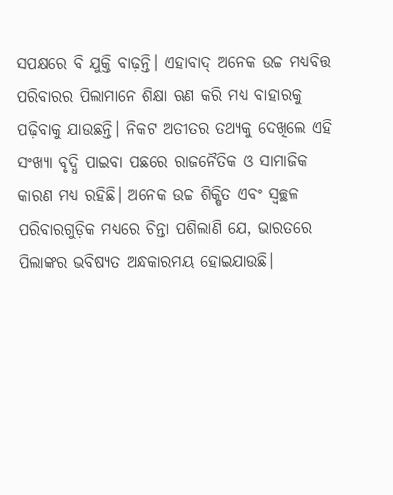ସପକ୍ଷରେ ବି ଯୁକ୍ତି ବାଢ଼ନ୍ତି। ଏହାବାଦ୍‌ ଅନେକ ଉଚ୍ଚ ମଧ୍ୟବିତ୍ତ ପରିବାରର ପିଲାମାନେ ଶିକ୍ଷା ଋଣ କରି ମଧ୍ୟ ବାହାରକୁ ପଢ଼ିବାକୁ ଯାଉଛନ୍ତି। ନିକଟ ଅତୀତର ତଥ୍ୟକୁ ଦେଖିଲେ ଏହି ସଂଖ୍ୟା ବୃଦ୍ଧି ପାଇବା ପଛରେ ରାଜନୈତିକ ଓ ସାମାଜିକ କାରଣ ମଧ୍ୟ ରହିଛି। ଅନେକ ଉଚ୍ଚ ଶିକ୍ଷିତ ଏବଂ ସ୍ବଚ୍ଛଳ ପରିବାରଗୁଡ଼ିକ ମଧ୍ୟରେ ଚିନ୍ତା ପଶିଲାଣି ଯେ, ଭାରତରେ ପିଲାଙ୍କର ଭବିଷ୍ୟତ ଅନ୍ଧକାରମୟ ହୋଇଯାଉଛି।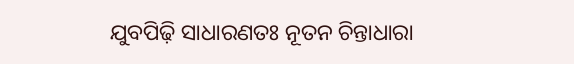ଯୁବପିଢ଼ି ସାଧାରଣତଃ ନୂତନ ଚିନ୍ତାଧାରା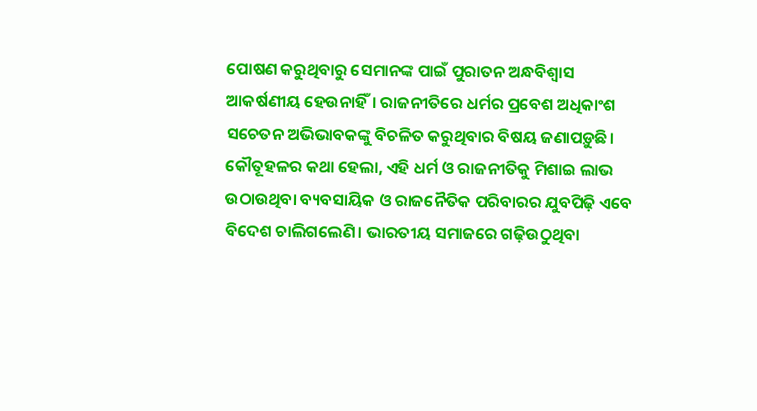ପୋଷଣ କରୁଥିବାରୁ ସେମାନଙ୍କ ପାଇଁ ପୁରାତନ ଅନ୍ଧବିଶ୍ୱାସ ଆକର୍ଷଣୀୟ ହେଉନାହିଁ। ରାଜନୀତିରେ ଧର୍ମର ପ୍ରବେଶ ଅଧିକାଂଶ ସଚେତନ ଅଭିଭାବକଙ୍କୁ ବିଚଳିତ କରୁଥିବାର ବିଷୟ ଜଣାପଡ଼ୁଛି। କୌତୂହଳର କଥା ହେଲା, ଏହି ଧର୍ମ ଓ ରାଜନୀତିକୁ ମିଶାଇ ଲାଭ ଉଠାଉଥିବା ବ୍ୟବସାୟିକ ଓ ରାଜନୈତିକ ପରିବାରର ଯୁବପିଢ଼ି ଏବେ ବିଦେଶ ଚାଲିଗଲେଣି। ଭାରତୀୟ ସମାଜରେ ଗଢ଼ିଉଠୁଥିବା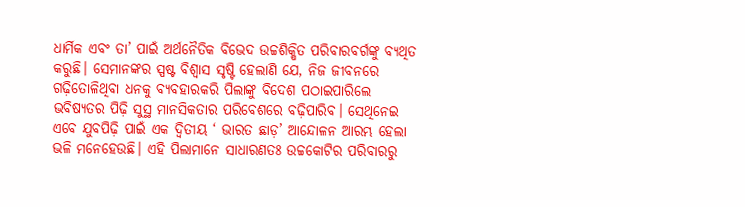ଧାର୍ମିକ ଏବଂ ତା’ ପାଇଁ ଅର୍ଥନୈତିକ ବିଭେଦ ଉଚ୍ଚଶିକ୍ଷିତ ପରିବାରବର୍ଗଙ୍କୁ ବ୍ୟଥିତ କରୁଛି। ସେମାନଙ୍କର ସ୍ପଷ୍ଟ ବିଶ୍ୱାସ ସୃଷ୍ଟି ହେଲାଣି ଯେ, ନିଜ ଜୀବନରେ ଗଢ଼ିତୋଳିଥିବା ଧନକୁ ବ୍ୟବହାରକରି ପିଲାଙ୍କୁ ବିଦେଶ ପଠାଇପାରିଲେ ଭବିଷ୍ୟତର ପିଢ଼ି ସୁସ୍ଥ ମାନସିକତାର ପରିବେଶରେ ବଢ଼ିପାରିବ। ସେଥିନେଇ ଏବେ ଯୁବପିଢ଼ି ପାଇଁ ଏକ ଦ୍ୱିତୀୟ ‘ ଭାରତ ଛାଡ଼’ ଆନ୍ଦୋଳନ ଆରମ୍ଭ ହେଲା ଭଳି ମନେହେଉଛି। ଏହି ପିଲାମାନେ ସାଧାରଣତଃ ଉଚ୍ଚକୋଟିର ପରିବାରରୁ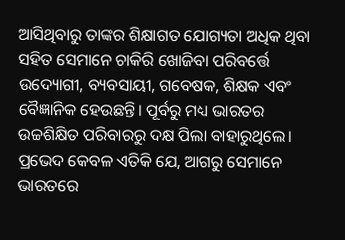ଆସିଥିବାରୁ ତାଙ୍କର ଶିକ୍ଷାଗତ ଯୋଗ୍ୟତା ଅଧିକ ଥିବା ସହିତ ସେମାନେ ଚାକିରି ଖୋଜିବା ପରିବର୍ତ୍ତେ ଉଦ୍ୟୋଗୀ, ବ୍ୟବସାୟୀ, ଗବେଷକ, ଶିକ୍ଷକ ଏବଂ ବୈଜ୍ଞାନିକ ହେଉଛନ୍ତି। ପୂର୍ବରୁ ମଧ୍ୟ ଭାରତର ଉଚ୍ଚଶିକ୍ଷିତ ପରିବାରରୁ ଦକ୍ଷ ପିଲା ବାହାରୁଥିଲେ। ପ୍ରଭେଦ କେବଳ ଏତିକି ଯେ, ଆଗରୁ ସେମାନେ ଭାରତରେ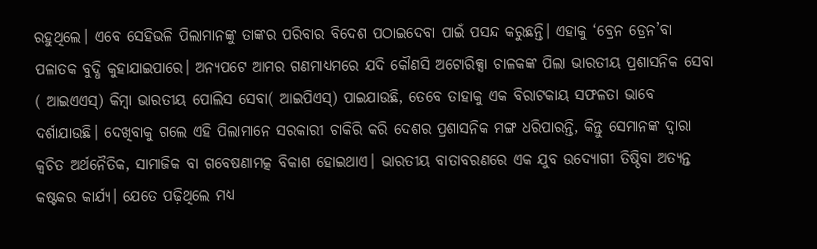ରହୁଥିଲେ। ଏବେ ସେହିଭଳି ପିଲାମାନଙ୍କୁ ତାଙ୍କର ପରିବାର ବିଦେଶ ପଠାଇଦେବା ପାଇଁ ପସନ୍ଦ କରୁଛନ୍ତି। ଏହାକୁ ‘ବ୍ରେନ ଡ୍ରେନ’ବା ପଳାତକ ବୁଦ୍ଧି କୁହାଯାଇପାରେ। ଅନ୍ୟପଟେ ଆମର ଗଣମାଧ୍ୟମରେ ଯଦି କୌଣସି ଅଟୋରିକ୍ସା ଚାଳକଙ୍କ ପିଲା ଭାରତୀୟ ପ୍ରଶାସନିକ ସେବା ( ଆଇଏଏସ୍‌) କିମ୍ବା ଭାରତୀୟ ପୋଲିସ ସେବା( ଆଇପିଏସ୍‌) ପାଇଯାଉଛି, ତେବେ ତାହାକୁ ଏକ ବିରାଟକାୟ ସଫଳତା ଭାବେ ଦର୍ଶାଯାଉଛି। ଦେଖିବାକୁ ଗଲେ ଏହି ପିଲାମାନେ ସରକାରୀ ଚାକିରି କରି ଦେଶର ପ୍ରଶାସନିକ ମଙ୍ଗ ଧରିପାରନ୍ତି, କିନ୍ତୁ ସେମାନଙ୍କ ଦ୍ୱାରା କ୍ୱଚିତ ଅର୍ଥନୈତିକ, ସାମାଜିକ ବା ଗବେଷଣାମତ୍କ ବିକାଶ ହୋଇଥାଏ। ଭାରତୀୟ ବାତାବରଣରେ ଏକ ଯୁବ ଉଦ୍ୟୋଗୀ ତିଷ୍ଠିବା ଅତ୍ୟନ୍ତ କଷ୍ଟକର କାର୍ଯ୍ୟ। ଯେତେ ପଢ଼ିଥିଲେ ମଧ୍ୟ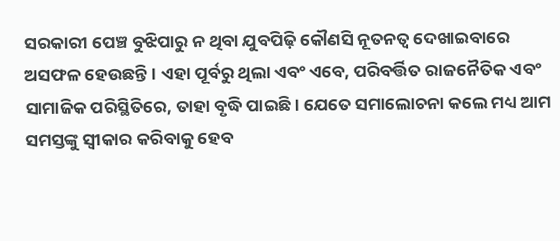ସରକାରୀ ପେଞ୍ଚ ବୁଝିପାରୁ ନ ଥିବା ଯୁବପିଢ଼ି କୌଣସି ନୂତନତ୍ୱ ଦେଖାଇବାରେ ଅସଫଳ ହେଉଛନ୍ତି। ଏହା ପୂର୍ବରୁ ଥିଲା ଏବଂ ଏବେ, ପରିବର୍ତ୍ତିତ ରାଜନୈତିକ ଏବଂ ସାମାଜିକ ପରିସ୍ଥିତିରେ, ତାହା ବୃଦ୍ଧି ପାଇଛି। ଯେତେ ସମାଲୋଚନା କଲେ ମଧ୍ୟ ଆମ ସମସ୍ତଙ୍କୁ ସ୍ବୀକାର କରିବାକୁ ହେବ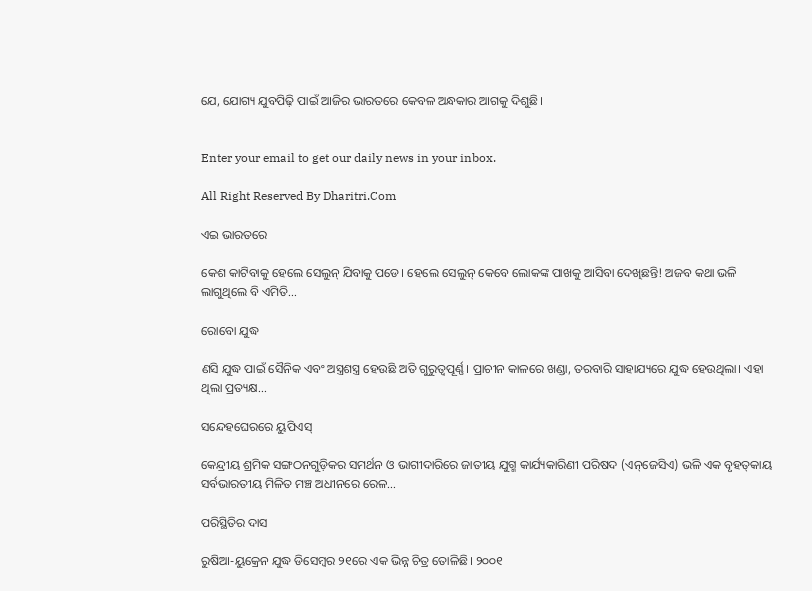ଯେ, ଯୋଗ୍ୟ ଯୁବପିଢ଼ି ପାଇଁ ଆଜିର ଭାରତରେ କେବଳ ଅନ୍ଧକାର ଆଗକୁ ଦିଶୁଛି।


Enter your email to get our daily news in your inbox.

All Right Reserved By Dharitri.Com

ଏଇ ଭାରତରେ

କେଶ କାଟିବାକୁ ହେଲେ ସେଲୁନ୍‌ ଯିବାକୁ ପଡେ। ହେଲେ ସେଲୁନ୍‌ କେବେ ଲୋକଙ୍କ ପାଖକୁ ଆସିବା ଦେଖିଛନ୍ତି! ଅଜବ କଥା ଭଳି ଲାଗୁଥିଲେ ବି ଏମିତି...

ରୋବୋ ଯୁଦ୍ଧ

ଣସି ଯୁଦ୍ଧ ପାଇଁ ସୈନିକ ଏବଂ ଅସ୍ତ୍ରଶସ୍ତ୍ର ହେଉଛି ଅତି ଗୁରୁତ୍ୱପୂର୍ଣ୍ଣ। ପ୍ରାଚୀନ କାଳରେ ଖଣ୍ଡା, ତରବାରି ସାହାଯ୍ୟରେ ଯୁଦ୍ଧ ହେଉଥିଲା। ଏହା ଥିଲା ପ୍ରତ୍ୟକ୍ଷ...

ସନ୍ଦେହଘେରରେ ୟୁପିଏସ୍‌

କେନ୍ଦ୍ରୀୟ ଶ୍ରମିକ ସଙ୍ଗଠନଗୁଡ଼ିକର ସମର୍ଥନ ଓ ଭାଗୀଦାରିରେ ଜାତୀୟ ଯୁଗ୍ମ କାର୍ଯ୍ୟକାରିଣୀ ପରିଷଦ (ଏନ୍‌ଜେସିଏ) ଭଳି ଏକ ବୃହତ୍‌କାୟ ସର୍ବଭାରତୀୟ ମିଳିତ ମଞ୍ଚ ଅଧୀନରେ ରେଳ...

ପରିସ୍ଥିତିର ଦାସ

ରୁଷିଆ-ୟୁକ୍ରେନ ଯୁଦ୍ଧ ଡିସେମ୍ବର ୨୧ରେ ଏକ ଭିନ୍ନ ଚିତ୍ର ତୋଳିଛି। ୨୦୦୧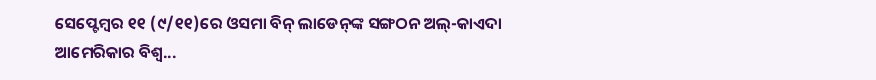ସେପ୍ଟେମ୍ବର ୧୧ (୯/୧୧)ରେ ଓସମା ବିନ୍‌ ଲାଡେନ୍‌ଙ୍କ ସଙ୍ଗଠନ ଅଲ୍‌-କାଏଦା ଆମେରିକାର ବିଶ୍ୱ...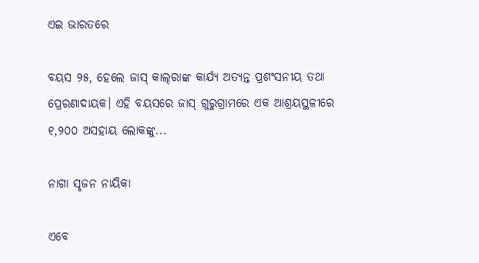ଏଇ ଭାରତରେ

ବୟସ ୨୫, ହେଲେ ଜାସ୍‌ କାଲ୍‌ରାଙ୍କ କାର୍ଯ୍ୟ ଅତ୍ୟନ୍ତ ପ୍ରଶଂସନୀୟ ତଥା ପ୍ରେରଣାଦାୟକ। ଏହି ବୟସରେ ଜାସ୍‌ ଗୁରୁଗ୍ରାମରେ ଏକ ଆଶ୍ରୟସ୍ଥଳୀରେ ୧,୨୦୦ ଅସହାୟ ଲୋକଙ୍କୁ...

ନାଗା ସୃଜନ ନାୟିକା

ଏବେ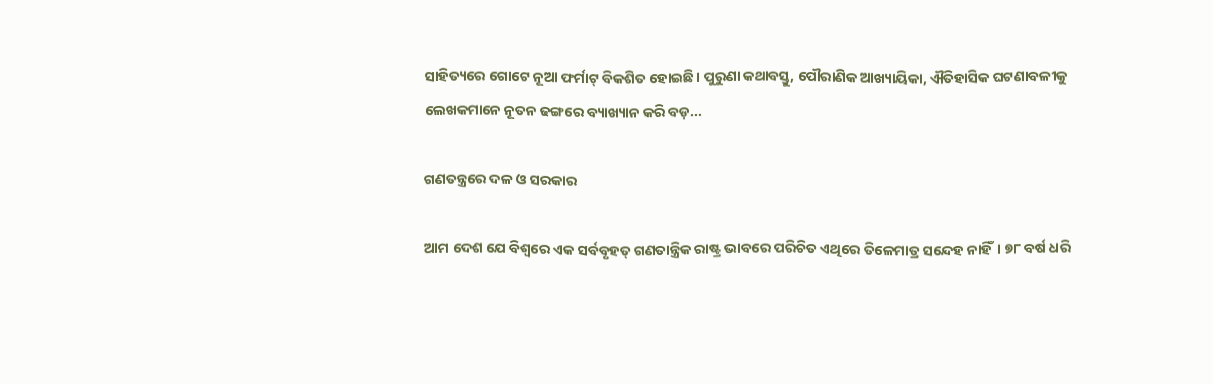ସାହିତ୍ୟରେ ଗୋଟେ ନୂଆ ଫର୍ମାଟ୍‌ ବିକଶିତ ହୋଇଛି। ପୁରୁଣା କଥାବସ୍ତୁ, ପୌରାଣିକ ଆଖ୍ୟାୟିକା, ଐତିହାସିକ ଘଟଣାବଳୀକୁ ଲେଖକମାନେ ନୂତନ ଢଙ୍ଗରେ ବ୍ୟାଖ୍ୟାନ କରି ବଡ଼...

ଗଣତନ୍ତ୍ରରେ ଦଳ ଓ ସରକାର

ଆମ ଦେଶ ଯେ ବିଶ୍ୱରେ ଏକ ସର୍ବବୃହତ୍‌ ଗଣତାନ୍ତ୍ରିକ ରାଷ୍ଟ୍ର ଭାବରେ ପରିଚିତ ଏଥିରେ ତିଳେମାତ୍ର ସନ୍ଦେହ ନାହିଁ। ୭୮ ବର୍ଷ ଧରି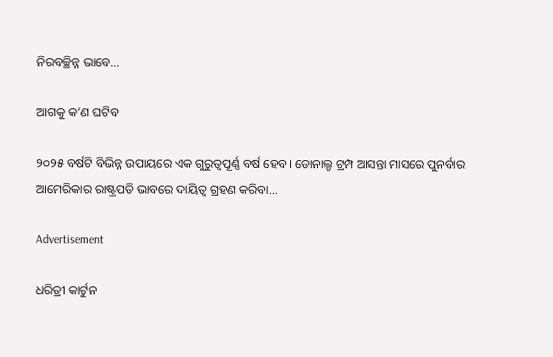ନିରବଚ୍ଛିନ୍ନ ଭାବେ...

ଆଗକୁ କ’ଣ ଘଟିବ

୨୦୨୫ ବର୍ଷଟି ବିଭିନ୍ନ ଉପାୟରେ ଏକ ଗୁରୁତ୍ୱପୂର୍ଣ୍ଣ ବର୍ଷ ହେବ। ଡୋନାଲ୍ଡ ଟ୍ରମ୍ପ ଆସନ୍ତା ମାସରେ ପୁନର୍ବାର ଆମେରିକାର ରାଷ୍ଟ୍ରପତି ଭାବରେ ଦାୟିତ୍ୱ ଗ୍ରହଣ କରିବା...

Advertisement

ଧରିତ୍ରୀ କାର୍ଟୁନ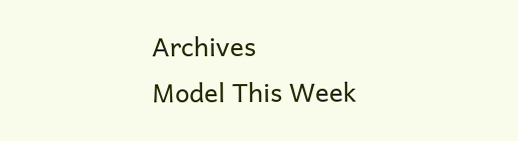Archives
Model This Week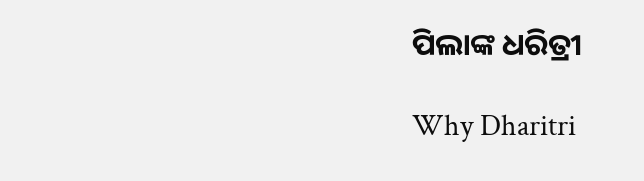ପିଲାଙ୍କ ଧରିତ୍ରୀ

Why Dharitri